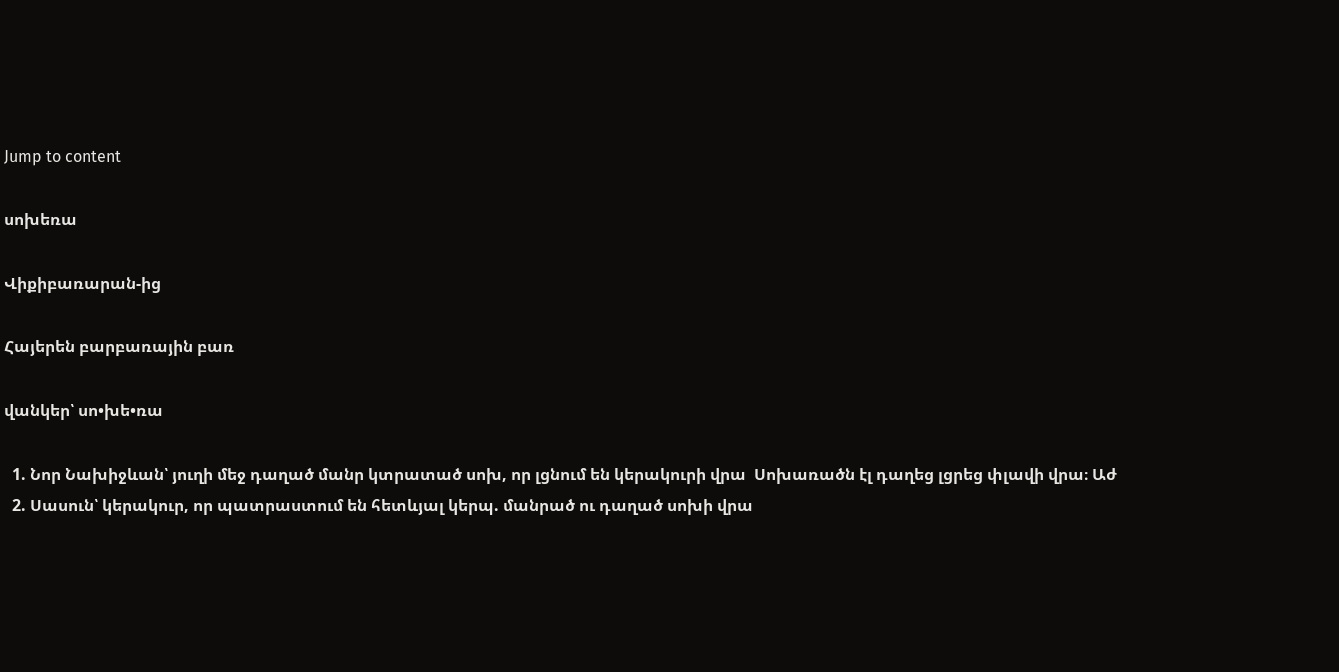Jump to content

սոխեռա

Վիքիբառարան-ից

Հայերեն բարբառային բառ

վանկեր՝ սո•խե•ռա

  1. Նոր Նախիջևան՝ յուղի մեջ դաղած մանր կտրատած սոխ, որ լցնում են կերակուրի վրա  Սոխառածն էլ դաղեց լցրեց փլավի վրա։ Աժ
  2. Սասուն՝ կերակուր, որ պատրաստում են հետևյալ կերպ. մանրած ու դաղած սոխի վրա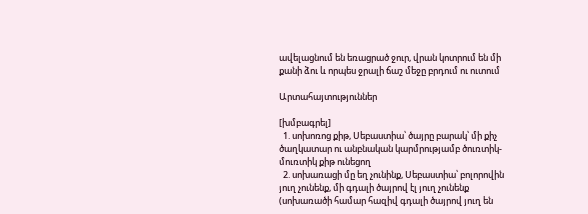ավելացնում են եռացրած ջուր, վրան կոտրում են մի քանի ձու և որպես ջրալի ճաշ մեջը բրդում ու ուտում

Արտահայտություններ

[խմբագրել]
  1. սոխոռոց քիթ, Սեբաստիա՝ ծայրը բարակ՝ մի քիչ ծաղկատար ու անբնական կարմրությամբ ծուռտիկ-մուռտիկ քիթ ունեցող
  2. սոխառացի մը եղ չունինք, Սեբաստիա՝ բոլորովին յուղ չունենք, մի գդալի ծայրով էլ յուղ չունենք (սոխառածի համար հազիվ գդալի ծայրով յուղ են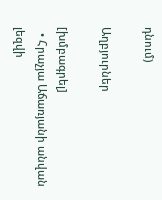դնում)

Աղբյուրներ

[խմբագրել]
  • Հրաչյա Աճառյանի անվան լեզվի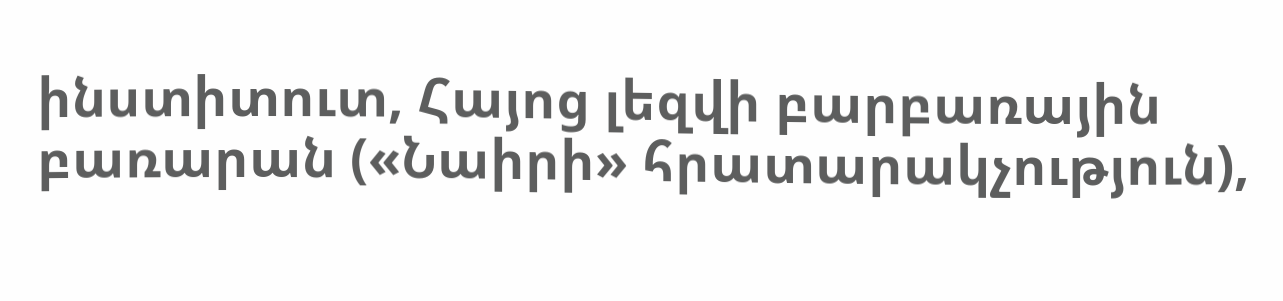ինստիտուտ, Հայոց լեզվի բարբառային բառարան («Նաիրի» հրատարակչություն),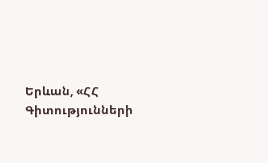Երևան, «ՀՀ Գիտությունների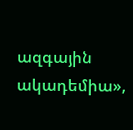ազգային ակադեմիա»,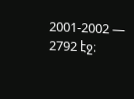2001-2002 — 2792 էջ։